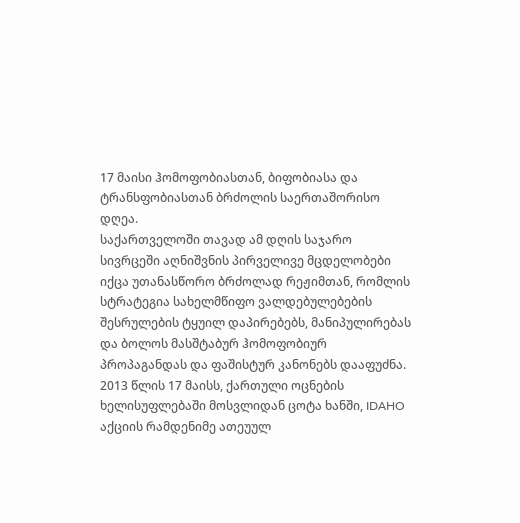17 მაისი ჰომოფობიასთან, ბიფობიასა და ტრანსფობიასთან ბრძოლის საერთაშორისო დღეა.
საქართველოში თავად ამ დღის საჯარო სივრცეში აღნიშვნის პირველივე მცდელობები იქცა უთანასწორო ბრძოლად რეჟიმთან, რომლის სტრატეგია სახელმწიფო ვალდებულებების შესრულების ტყუილ დაპირებებს, მანიპულირებას და ბოლოს მასშტაბურ ჰომოფობიურ პროპაგანდას და ფაშისტურ კანონებს დააფუძნა.
2013 წლის 17 მაისს, ქართული ოცნების ხელისუფლებაში მოსვლიდან ცოტა ხანში, IDAHO აქციის რამდენიმე ათეუულ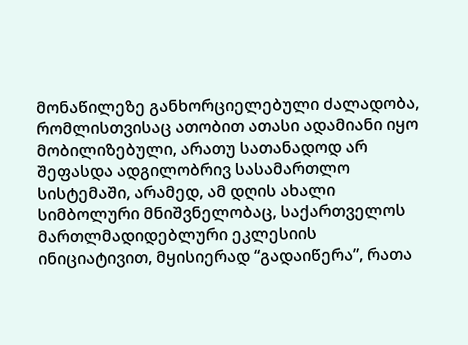მონაწილეზე განხორციელებული ძალადობა, რომლისთვისაც ათობით ათასი ადამიანი იყო მობილიზებული, არათუ სათანადოდ არ შეფასდა ადგილობრივ სასამართლო სისტემაში, არამედ, ამ დღის ახალი სიმბოლური მნიშვნელობაც, საქართველოს მართლმადიდებლური ეკლესიის ინიციატივით, მყისიერად “გადაიწერა”, რათა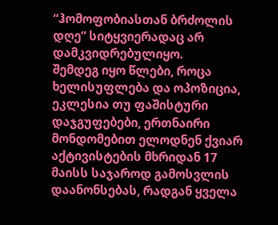“ჰომოფობიასთან ბრძოლის დღე” სიტყვიერადაც არ დამკვიდრებულიყო.
შემდეგ იყო წლები, როცა ხელისუფლება და ოპოზიცია, ეკლესია თუ ფაშისტური დაჯგუფებები, ერთნაირი მონდომებით ელოდნენ ქვიარ აქტივისტების მხრიდან 17 მაისს საჯაროდ გამოსვლის დაანონსებას, რადგან ყველა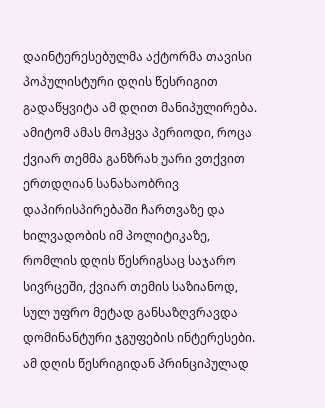დაინტერესებულმა აქტორმა თავისი პოპულისტური დღის წესრიგით გადაწყვიტა ამ დღით მანიპულირება. ამიტომ ამას მოჰყვა პერიოდი, როცა ქვიარ თემმა განზრახ უარი ვთქვით ერთდღიან სანახაობრივ დაპირისპირებაში ჩართვაზე და ხილვადობის იმ პოლიტიკაზე, რომლის დღის წესრიგსაც საჯარო სივრცეში, ქვიარ თემის საზიანოდ, სულ უფრო მეტად განსაზღვრავდა დომინანტური ჯგუფების ინტერესები.
ამ დღის წესრიგიდან პრინციპულად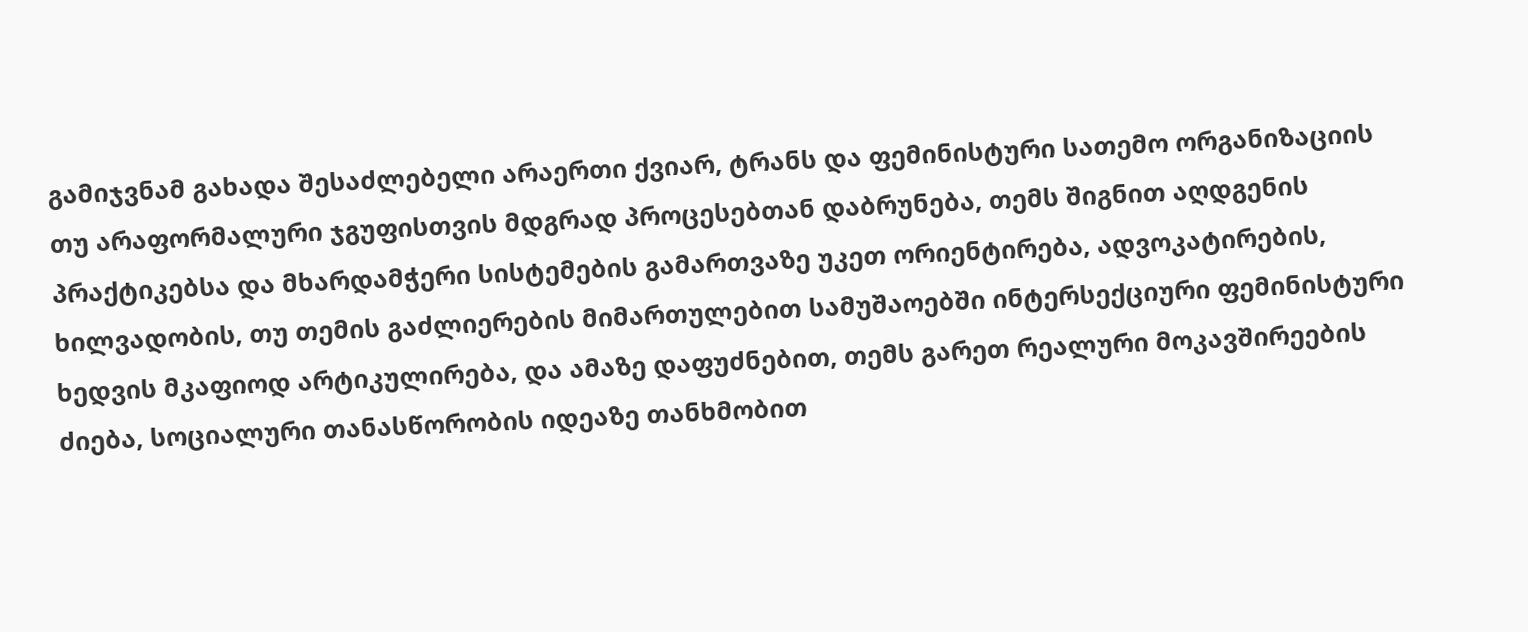გამიჯვნამ გახადა შესაძლებელი არაერთი ქვიარ, ტრანს და ფემინისტური სათემო ორგანიზაციის თუ არაფორმალური ჯგუფისთვის მდგრად პროცესებთან დაბრუნება, თემს შიგნით აღდგენის პრაქტიკებსა და მხარდამჭერი სისტემების გამართვაზე უკეთ ორიენტირება, ადვოკატირების, ხილვადობის, თუ თემის გაძლიერების მიმართულებით სამუშაოებში ინტერსექციური ფემინისტური ხედვის მკაფიოდ არტიკულირება, და ამაზე დაფუძნებით, თემს გარეთ რეალური მოკავშირეების ძიება, სოციალური თანასწორობის იდეაზე თანხმობით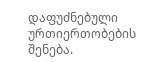დაფუძნებული ურთიერთობების შენება.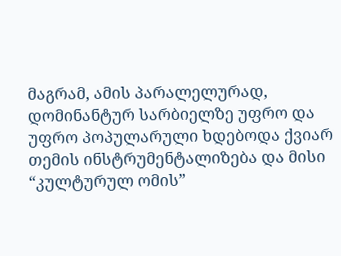მაგრამ, ამის პარალელურად, დომინანტურ სარბიელზე უფრო და უფრო პოპულარული ხდებოდა ქვიარ თემის ინსტრუმენტალიზება და მისი “კულტურულ ომის”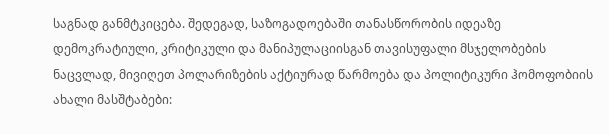საგნად განმტკიცება. შედეგად, საზოგადოებაში თანასწორობის იდეაზე დემოკრატიული, კრიტიკული და მანიპულაციისგან თავისუფალი მსჯელობების ნაცვლად, მივიღეთ პოლარიზების აქტიურად წარმოება და პოლიტიკური ჰომოფობიის ახალი მასშტაბები: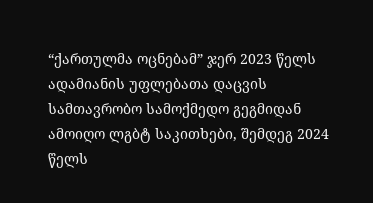“ქართულმა ოცნებამ” ჯერ 2023 წელს ადამიანის უფლებათა დაცვის სამთავრობო სამოქმედო გეგმიდან ამოიღო ლგბტ საკითხები, შემდეგ 2024 წელს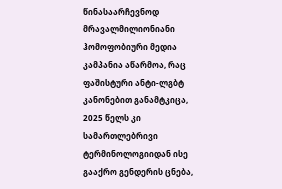წინასაარჩევნოდ მრავალმილიონიანი ჰომოფობიური მედია კამპანია აწარმოა, რაც ფაშისტური ანტი-ლგბტ კანონებით განამტკიცა, 2025 წელს კი სამართლებრივი ტერმინოლოგიიდან ისე გააქრო გენდერის ცნება,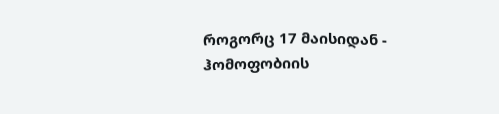როგორც 17 მაისიდან - ჰომოფობიის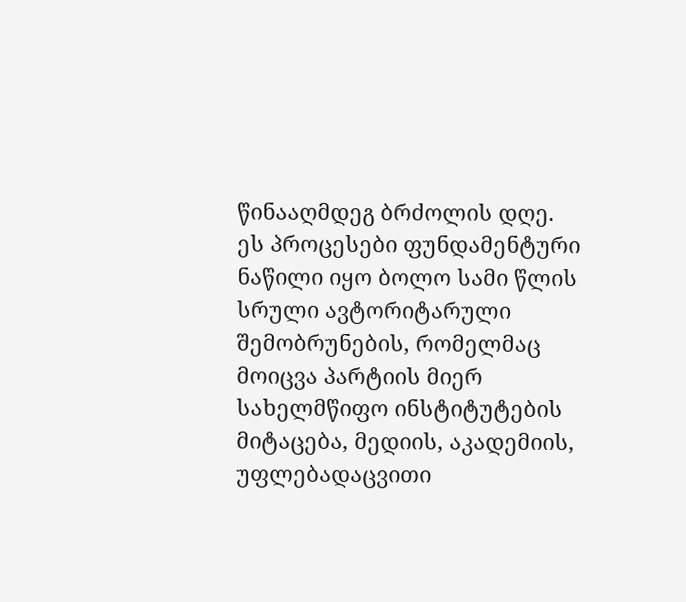წინააღმდეგ ბრძოლის დღე.
ეს პროცესები ფუნდამენტური ნაწილი იყო ბოლო სამი წლის სრული ავტორიტარული შემობრუნების, რომელმაც მოიცვა პარტიის მიერ სახელმწიფო ინსტიტუტების მიტაცება, მედიის, აკადემიის, უფლებადაცვითი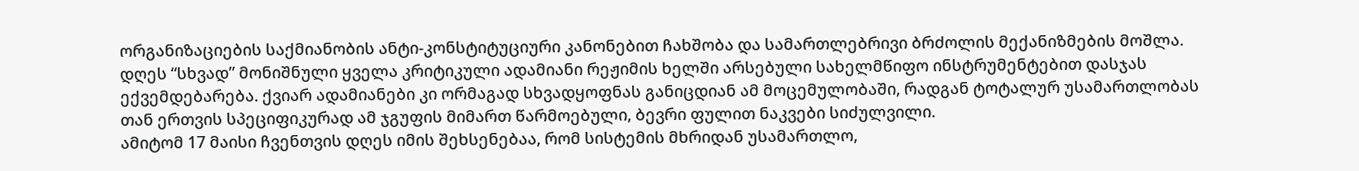ორგანიზაციების საქმიანობის ანტი-კონსტიტუციური კანონებით ჩახშობა და სამართლებრივი ბრძოლის მექანიზმების მოშლა.
დღეს “სხვად” მონიშნული ყველა კრიტიკული ადამიანი რეჟიმის ხელში არსებული სახელმწიფო ინსტრუმენტებით დასჯას ექვემდებარება. ქვიარ ადამიანები კი ორმაგად სხვადყოფნას განიცდიან ამ მოცემულობაში, რადგან ტოტალურ უსამართლობას თან ერთვის სპეციფიკურად ამ ჯგუფის მიმართ წარმოებული, ბევრი ფულით ნაკვები სიძულვილი.
ამიტომ 17 მაისი ჩვენთვის დღეს იმის შეხსენებაა, რომ სისტემის მხრიდან უსამართლო,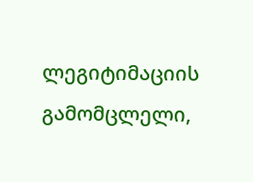ლეგიტიმაციის გამომცლელი,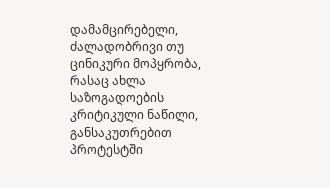დამამცირებელი, ძალადობრივი თუ ცინიკური მოპყრობა, რასაც ახლა საზოგადოების კრიტიკული ნაწილი, განსაკუთრებით პროტესტში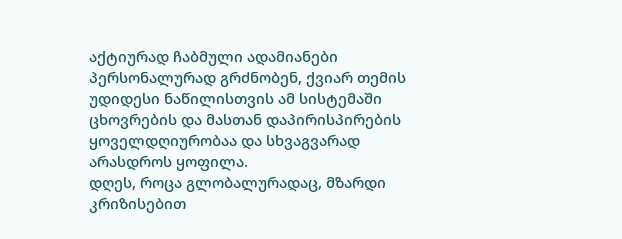აქტიურად ჩაბმული ადამიანები პერსონალურად გრძნობენ, ქვიარ თემის უდიდესი ნაწილისთვის ამ სისტემაში ცხოვრების და მასთან დაპირისპირების ყოველდღიურობაა და სხვაგვარად არასდროს ყოფილა.
დღეს, როცა გლობალურადაც, მზარდი კრიზისებით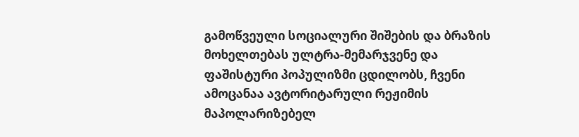გამოწვეული სოციალური შიშების და ბრაზის მოხელთებას ულტრა-მემარჯვენე და ფაშისტური პოპულიზმი ცდილობს, ჩვენი ამოცანაა ავტორიტარული რეჟიმის მაპოლარიზებელ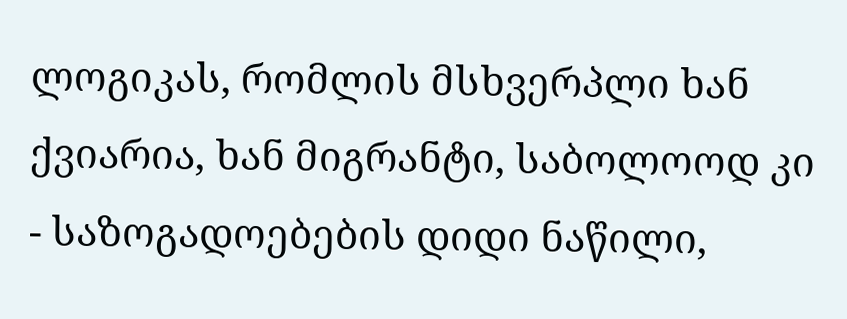ლოგიკას, რომლის მსხვერპლი ხან ქვიარია, ხან მიგრანტი, საბოლოოდ კი - საზოგადოებების დიდი ნაწილი,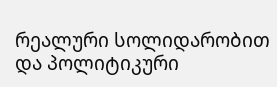რეალური სოლიდარობით და პოლიტიკური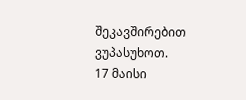შეკავშირებით ვუპასუხოთ.
17 მაისი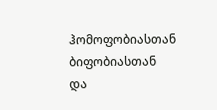ჰომოფობიასთან ბიფობიასთან და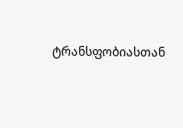ტრანსფობიასთან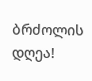ბრძოლის დღეა!